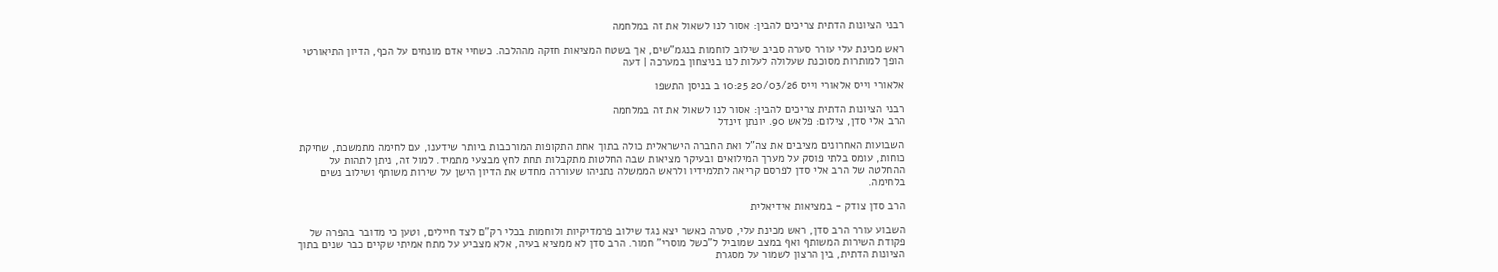רבני הציונות הדתית צריכים להבין: אסור לנו לשאול את זה במלחמה

ראש מכינת עלי עורר סערה סביב שילוב לוחמות בנגמ"שים, אך בשטח המציאות חזקה מההלכה. כשחיי אדם מונחים על הכף, הדיון התיאורטי הופך למותרות מסוכנת שעלולה לעלות לנו בניצחון במערכה | דעה

אלאורי וייס אלאורי וייס 20/03/26 10:25 ב בניסן התשפו

רבני הציונות הדתית צריכים להבין: אסור לנו לשאול את זה במלחמה
הרב אלי סדן, צילום: פלאש 90. יונתן זינדל

השבועות האחרונים מציבים את צה"ל ואת החברה הישראלית כולה בתוך אחת התקופות המורכבות ביותר שידענו, עם לחימה מתמשכת, שחיקת כוחות, עומס בלתי פוסק על מערך המילואים ובעיקר מציאות שבה החלטות מתקבלות תחת לחץ מבצעי מתמיד. למול זה, ניתן לתהות על ההחלטה של הרב אלי סדן לפרסם קריאה לתלמידיו ולראש הממשלה נתניהו שעוררה מחדש את הדיון הישן על שירות משותף ושילוב נשים בלחימה.

הרב סדן צודק - במציאות אידיאלית

השבוע עורר הרב סדן, ראש מכינת עלי, סערה כאשר יצא נגד שילוב פרמדיקיות ולוחמות בכלי רק"ם לצד חיילים, וטען כי מדובר בהפרה של פקודת השירות המשותף ואף במצב שמוביל ל"כשל מוסרי" חמור. הרב סדן לא ממציא בעיה, אלא מצביע על מתח אמיתי שקיים כבר שנים בתוך הציונות הדתית, בין הרצון לשמור על מסגרת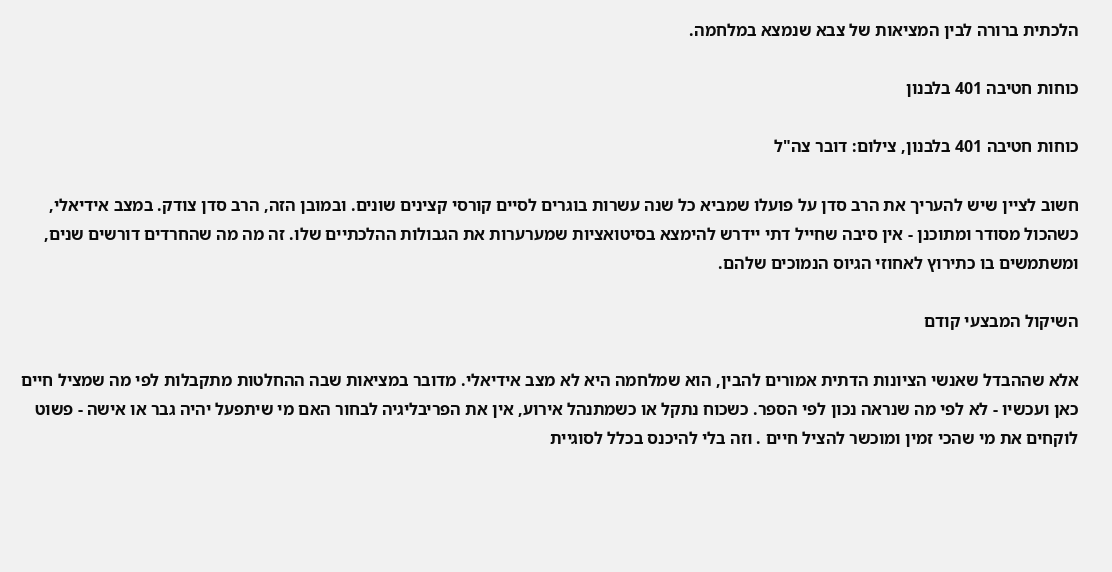הלכתית ברורה לבין המציאות של צבא שנמצא במלחמה.

כוחות חטיבה 401 בלבנון

כוחות חטיבה 401 בלבנון, צילום: דובר צה"ל

חשוב לציין שיש להעריך את הרב סדן על פועלו שמביא כל שנה עשרות בוגרים לסיים קורסי קצינים שונים. ובמובן הזה, הרב סדן צודק. במצב אידיאלי, כשהכול מסודר ומתוכנן - אין סיבה שחייל דתי יידרש להימצא בסיטואציות שמערערות את הגבולות ההלכתיים שלו. זה מה מה שהחרדים דורשים שנים, ומשתמשים בו כתירוץ לאחוזי הגיוס הנמוכים שלהם.

השיקול המבצעי קודם

אלא שההבדל שאנשי הציונות הדתית אמורים להבין, הוא שמלחמה היא לא מצב אידיאלי. מדובר במציאות שבה ההחלטות מתקבלות לפי מה שמציל חיים כאן ועכשיו - לא לפי מה שנראה נכון לפי הספר. כשכוח נתקל או כשמתנהל אירוע, אין את הפריבליגיה לבחור האם מי שיתפעל יהיה גבר או אישה - פשוט לוקחים את מי שהכי זמין ומוכשר להציל חיים . וזה בלי להיכנס בכלל לסוגיית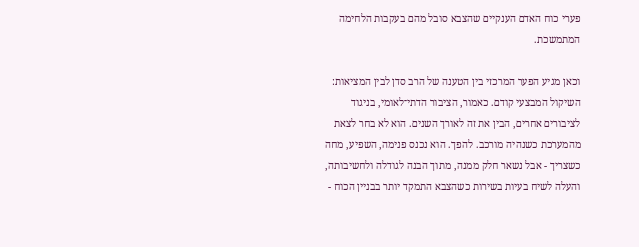פערי כוח האדם הענקיים שהצבא סובל מהם בעקבות הלחימה המתמשכת.

וכאן מגיע הפער המרכזי בין הטענה של הרב סדן לבין המציאות: השיקול המבצעי קודם. כאמור, הציבור הדתי־לאומי, בניגוד לציבורים אחרים, הבין את זה לאורך השנים. הוא לא בחר לצאת מהמערכת כשנהיה מורכב. להפך. הוא נכנס פנימה, השפיע, מחה כשצריך - אבל נשאר חלק ממנה, מתוך הבנה לגודלה ולחשיבותה, והעלה לשיח בעיות בשירות כשהצבא התמקד יותר בבניין הכוח -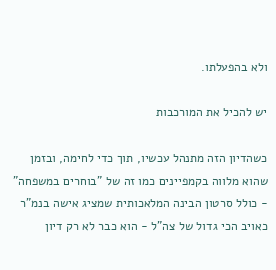ולא בהפעלתו.

יש להכיל את המורכבות

כשהדיון הזה מתנהל עכשיו, תוך כדי לחימה, ובזמן שהוא מלווה בקמפיינים כמו זה של "בוחרים במשפחה" - כולל סרטון הבינה המלאכותית שמציג אישה בנמ"ר כאויב הכי גדול של צה"ל - הוא כבר לא רק דיון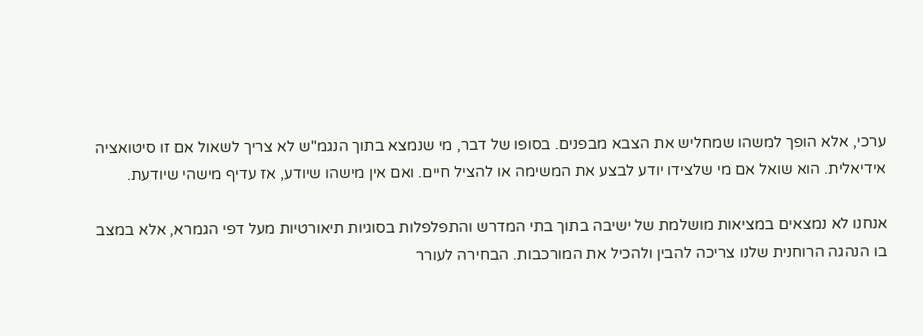ערכי, אלא הופך למשהו שמחליש את הצבא מבפנים. בסופו של דבר, מי שנמצא בתוך הנגמ"ש לא צריך לשאול אם זו סיטואציה אידיאלית. הוא שואל אם מי שלצידו יודע לבצע את המשימה או להציל חיים. ואם אין מישהו שיודע, אז עדיף מישהי שיודעת.

אנחנו לא נמצאים במציאות מושלמת של ישיבה בתוך בתי המדרש והתפלפלות בסוגיות תיאורטיות מעל דפי הגמרא, אלא במצב בו הנהגה הרוחנית שלנו צריכה להבין ולהכיל את המורכבות. הבחירה לעורר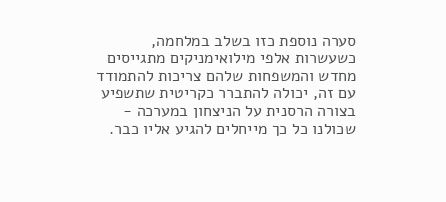סערה נוספת כזו בשלב במלחמה, כשעשרות אלפי מילואימניקים מתגייסים מחדש והמשפחות שלהם צריכות להתמודד עם זה, יכולה להתברר כקריטית שתשפיע בצורה הרסנית על הניצחון במערכה - שכולנו כל כך מייחלים להגיע אליו כבר.